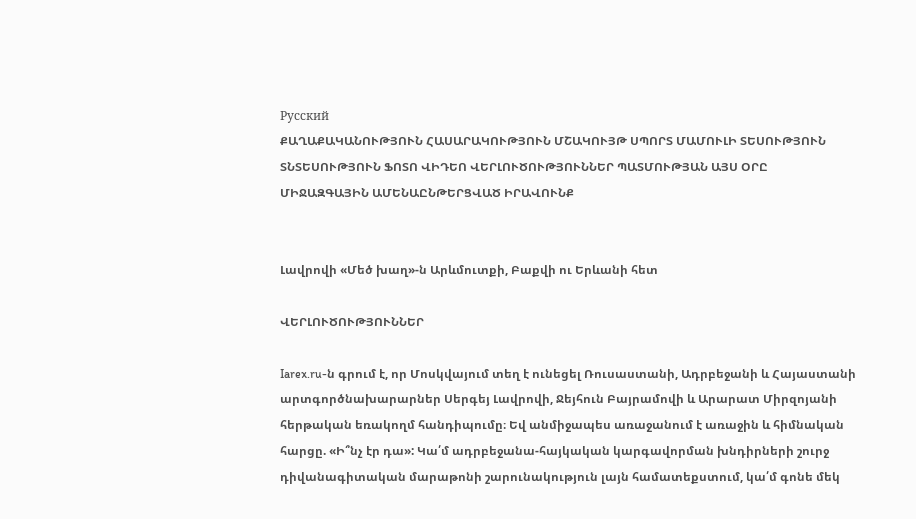Русский
ՔԱՂԱՔԱԿԱՆՈՒԹՅՈՒՆ ՀԱՍԱՐԱԿՈՒԹՅՈՒՆ ՄՇԱԿՈՒՅԹ ՍՊՈՐՏ ՄԱՄՈՒԼԻ ՏԵՍՈՒԹՅՈՒՆ ՏՆՏԵՍՈՒԹՅՈՒՆ ՖՈՏՈ ՎԻԴԵՈ ՎԵՐԼՈՒԾՈՒԹՅՈՒՆՆԵՐ ՊԱՏՄՈՒԹՅԱՆ ԱՅՍ ՕՐԸ ՄԻՋԱԶԳԱՅԻՆ ԱՄԵՆԱԸՆԹԵՐՑՎԱԾ ԻՐԱՎՈՒՆՔ


Լավրովի «Մեծ խաղ»-ն Արևմուտքի, Բաքվի ու Երևանի հետ

ՎԵՐԼՈՒԾՈՒԹՅՈՒՆՆԵՐ

Iarex.ru-ն գրում է, որ Մոսկվայում տեղ է ունեցել Ռուսաստանի, Ադրբեջանի և Հայաստանի արտգործնախարարներ Սերգեյ Լավրովի, Ջեյհուն Բայրամովի և Արարատ Միրզոյանի հերթական եռակողմ հանդիպումը։ Եվ անմիջապես առաջանում է առաջին և հիմնական հարցը. «Ի՞նչ էր դա»: Կա՛մ ադրբեջանա-հայկական կարգավորման խնդիրների շուրջ դիվանագիտական մարաթոնի շարունակություն լայն համատեքստում, կա՛մ գոնե մեկ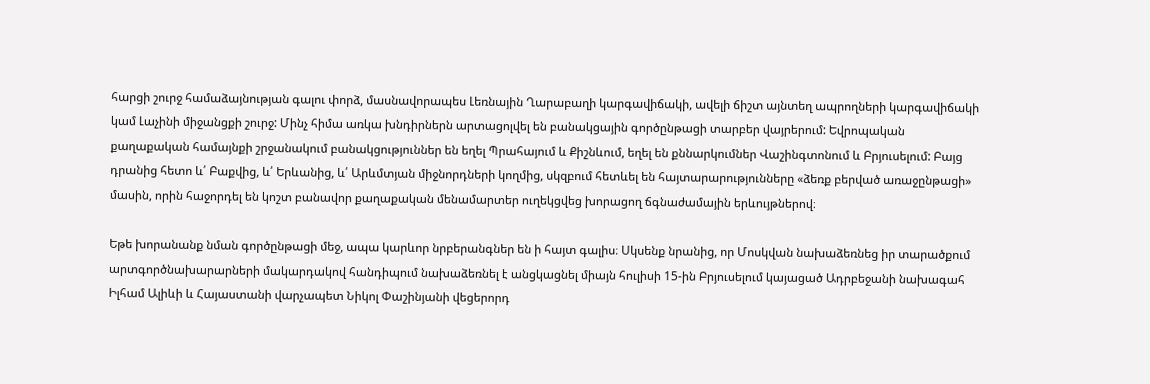հարցի շուրջ համաձայնության գալու փորձ, մասնավորապես Լեռնային Ղարաբաղի կարգավիճակի, ավելի ճիշտ այնտեղ ապրողների կարգավիճակի կամ Լաչինի միջանցքի շուրջ: Մինչ հիմա առկա խնդիրներն արտացոլվել են բանակցային գործընթացի տարբեր վայրերում: Եվրոպական քաղաքական համայնքի շրջանակում բանակցություններ են եղել Պրահայում և Քիշնևում, եղել են քննարկումներ Վաշինգտոնում և Բրյուսելում: Բայց դրանից հետո և՛ Բաքվից, և՛ Երևանից, և՛ Արևմտյան միջնորդների կողմից, սկզբում հետևել են հայտարարությունները «ձեռք բերված առաջընթացի» մասին, որին հաջորդել են կոշտ բանավոր քաղաքական մենամարտեր ուղեկցվեց խորացող ճգնաժամային երևույթներով։

Եթե խորանանք նման գործընթացի մեջ, ապա կարևոր նրբերանգներ են ի հայտ գալիս։ Սկսենք նրանից, որ Մոսկվան նախաձեռնեց իր տարածքում արտգործնախարարների մակարդակով հանդիպում նախաձեռնել է անցկացնել միայն հուլիսի 15-ին Բրյուսելում կայացած Ադրբեջանի նախագահ Իլհամ Ալիևի և Հայաստանի վարչապետ Նիկոլ Փաշինյանի վեցերորդ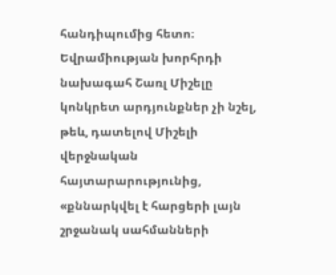հանդիպումից հետո։ Եվրամիության խորհրդի նախագահ Շառլ Միշելը կոնկրետ արդյունքներ չի նշել, թեև, դատելով Միշելի վերջնական հայտարարությունից, «քննարկվել է հարցերի լայն շրջանակ սահմանների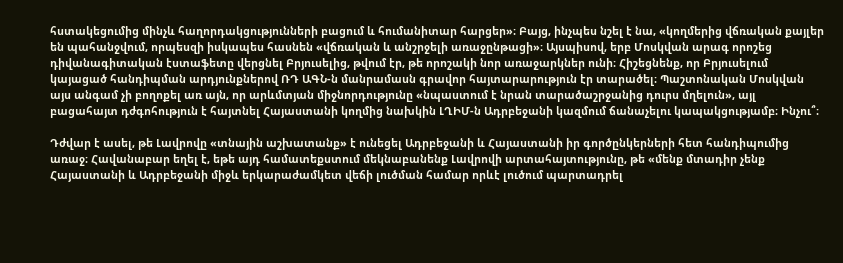հստակեցումից մինչև հաղորդակցությունների բացում և հումանիտար հարցեր»։ Բայց, ինչպես նշել է նա, «կողմերից վճռական քայլեր են պահանջվում, որպեսզի իսկապես հասնեն «վճռական և անշրջելի առաջընթացի»։ Այսպիսով, երբ Մոսկվան արագ որոշեց դիվանագիտական էստաֆետը վերցնել Բրյուսելից, թվում էր, թե որոշակի նոր առաջարկներ ունի։ Հիշեցնենք, որ Բրյուսելում կայացած հանդիպման արդյունքներով ՌԴ ԱԳՆ-ն մանրամասն գրավոր հայտարարություն էր տարածել։ Պաշտոնական Մոսկվան այս անգամ չի բողոքել առ այն, որ արևմտյան միջնորդությունը «նպաստում է նրան տարածաշրջանից դուրս մղելուն», այլ բացահայտ դժգոհություն է հայտնել Հայաստանի կողմից նախկին ԼՂԻՄ-ն Ադրբեջանի կազմում ճանաչելու կապակցությամբ։ Ինչու՞։

Դժվար է ասել, թե Լավրովը «տնային աշխատանք» է ունեցել Ադրբեջանի և Հայաստանի իր գործընկերների հետ հանդիպումից առաջ։ Հավանաբար եղել է, եթե այդ համատեքստում մեկնաբանենք Լավրովի արտահայտությունը, թե «մենք մտադիր չենք Հայաստանի և Ադրբեջանի միջև երկարաժամկետ վեճի լուծման համար որևէ լուծում պարտադրել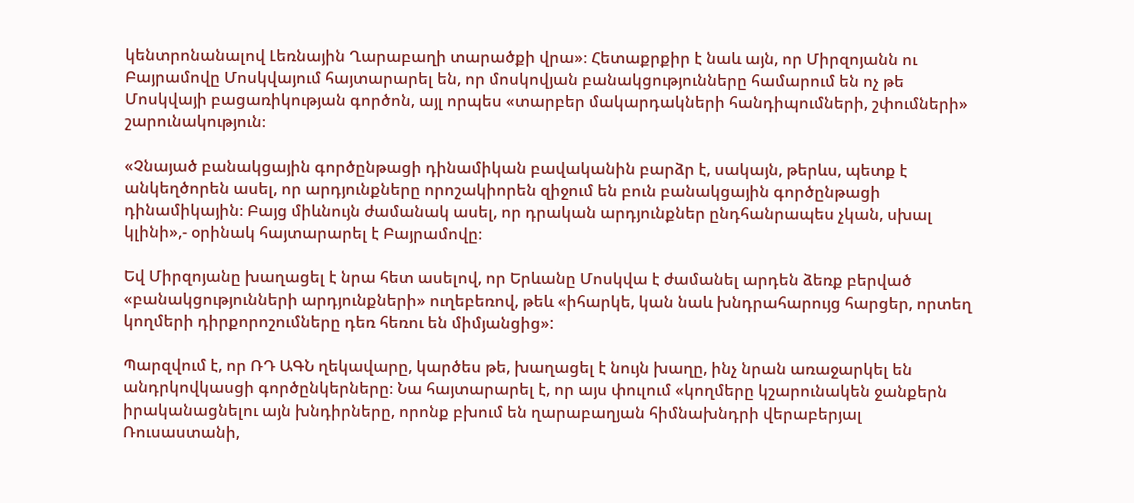կենտրոնանալով Լեռնային Ղարաբաղի տարածքի վրա»։ Հետաքրքիր է նաև այն, որ Միրզոյանն ու Բայրամովը Մոսկվայում հայտարարել են, որ մոսկովյան բանակցությունները համարում են ոչ թե Մոսկվայի բացառիկության գործոն, այլ որպես «տարբեր մակարդակների հանդիպումների, շփումների» շարունակություն։

«Չնայած բանակցային գործընթացի դինամիկան բավականին բարձր է, սակայն, թերևս, պետք է անկեղծորեն ասել, որ արդյունքները որոշակիորեն զիջում են բուն բանակցային գործընթացի դինամիկային։ Բայց միևնույն ժամանակ ասել, որ դրական արդյունքներ ընդհանրապես չկան, սխալ կլինի»,- օրինակ հայտարարել է Բայրամովը։

Եվ Միրզոյանը խաղացել է նրա հետ ասելով, որ Երևանը Մոսկվա է ժամանել արդեն ձեռք բերված «բանակցությունների արդյունքների» ուղեբեռով, թեև «իհարկե, կան նաև խնդրահարույց հարցեր, որտեղ կողմերի դիրքորոշումները դեռ հեռու են միմյանցից»:

Պարզվում է, որ ՌԴ ԱԳՆ ղեկավարը, կարծես թե, խաղացել է նույն խաղը, ինչ նրան առաջարկել են անդրկովկասցի գործընկերները։ Նա հայտարարել է, որ այս փուլում «կողմերը կշարունակեն ջանքերն իրականացնելու այն խնդիրները, որոնք բխում են ղարաբաղյան հիմնախնդրի վերաբերյալ Ռուսաստանի,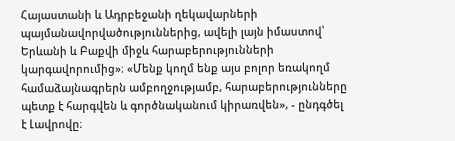Հայաստանի և Ադրբեջանի ղեկավարների պայմանավորվածություններից, ավելի լայն իմաստով՝ Երևանի և Բաքվի միջև հարաբերությունների կարգավորումից»։ «Մենք կողմ ենք այս բոլոր եռակողմ համաձայնագրերն ամբողջությամբ, հարաբերությունները պետք է հարգվեն և գործնականում կիրառվեն», - ընդգծել է Լավրովը։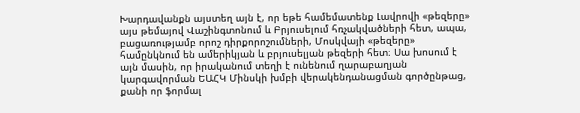Խարդավանքն այստեղ այն է, որ եթե համեմատենք Լավրովի «թեզերը» այս թեմայով Վաշինգտոնում և Բրյուսելում հռչակվածների հետ, ապա, բացառությամբ որոշ դիրքորոշումների, Մոսկվայի «թեզերը» համընկնում են ամերիկյան և բրյուսելյան թեզերի հետ։ Սա խոսում է այն մասին, որ իրականում տեղի է ունենում ղարաբաղյան կարգավորման ԵԱՀԿ Մինսկի խմբի վերակենդանացման գործընթաց, քանի որ ֆորմալ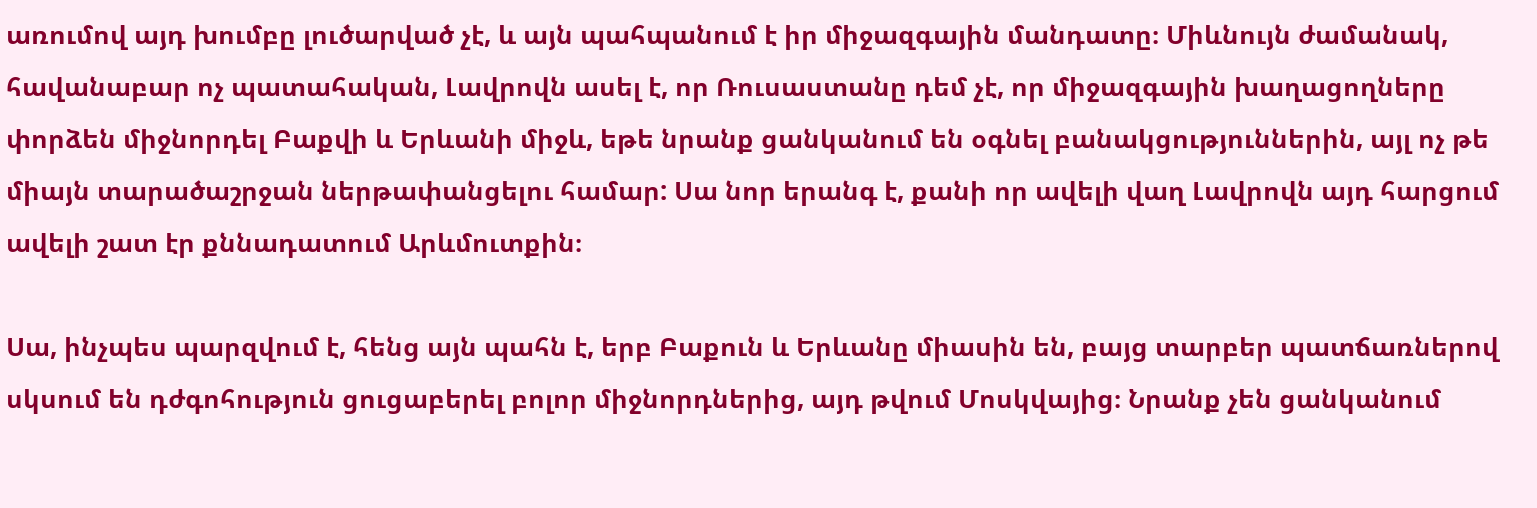առումով այդ խումբը լուծարված չէ, և այն պահպանում է իր միջազգային մանդատը։ Միևնույն ժամանակ, հավանաբար ոչ պատահական, Լավրովն ասել է, որ Ռուսաստանը դեմ չէ, որ միջազգային խաղացողները փորձեն միջնորդել Բաքվի և Երևանի միջև, եթե նրանք ցանկանում են օգնել բանակցություններին, այլ ոչ թե միայն տարածաշրջան ներթափանցելու համար: Սա նոր երանգ է, քանի որ ավելի վաղ Լավրովն այդ հարցում ավելի շատ էր քննադատում Արևմուտքին։

Սա, ինչպես պարզվում է, հենց այն պահն է, երբ Բաքուն և Երևանը միասին են, բայց տարբեր պատճառներով սկսում են դժգոհություն ցուցաբերել բոլոր միջնորդներից, այդ թվում Մոսկվայից։ Նրանք չեն ցանկանում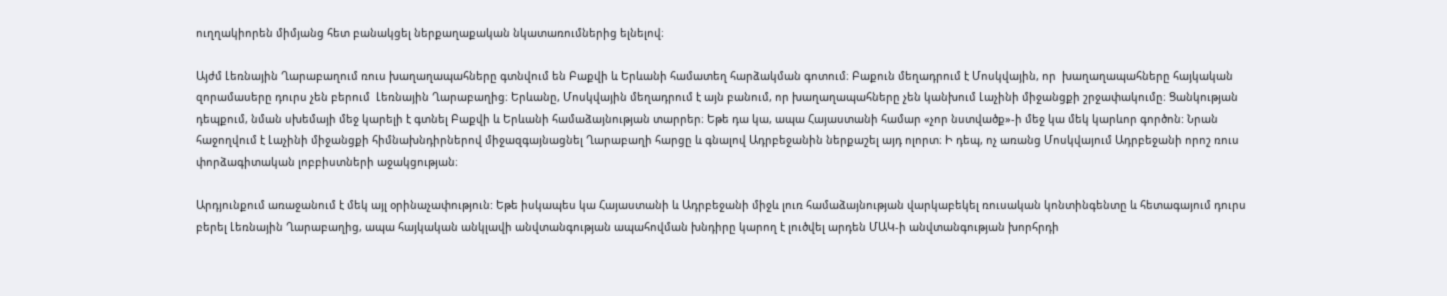ուղղակիորեն միմյանց հետ բանակցել ներքաղաքական նկատառումներից ելնելով։

Այժմ Լեռնային Ղարաբաղում ռուս խաղաղապահները գտնվում են Բաքվի և Երևանի համատեղ հարձակման գոտում։ Բաքուն մեղադրում է Մոսկվային, որ  խաղաղապահները հայկական զորամասերը դուրս չեն բերում  Լեռնային Ղարաբաղից։ Երևանը, Մոսկվային մեղադրում է այն բանում, որ խաղաղապահները չեն կանխում Լաչինի միջանցքի շրջափակումը։ Ցանկության դեպքում, նման սխեմայի մեջ կարելի է գտնել Բաքվի և Երևանի համաձայնության տարրեր։ Եթե դա կա, ապա Հայաստանի համար «չոր նստվածք»-ի մեջ կա մեկ կարևոր գործոն: Նրան հաջողվում է Լաչինի միջանցքի հիմնախնդիրներով միջազգայնացնել Ղարաբաղի հարցը և գնալով Ադրբեջանին ներքաշել այդ ոլորտ։ Ի դեպ, ոչ առանց Մոսկվայում Ադրբեջանի որոշ ռուս փորձագիտական լոբբիստների աջակցության։

Արդյունքում առաջանում է մեկ այլ օրինաչափություն: Եթե իսկապես կա Հայաստանի և Ադրբեջանի միջև լուռ համաձայնության վարկաբեկել ռուսական կոնտինգենտը և հետագայում դուրս բերել Լեռնային Ղարաբաղից, ապա հայկական անկլավի անվտանգության ապահովման խնդիրը կարող է լուծվել արդեն ՄԱԿ-ի անվտանգության խորհրդի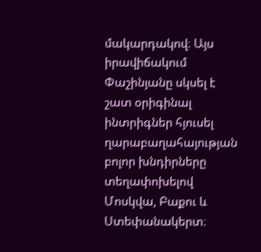մակարդակով։ Այս իրավիճակում Փաշինյանը սկսել է շատ օրիգինալ ինտրիգներ հյուսել ղարաբաղահայության բոլոր խնդիրները տեղափոխելով Մոսկվա, Բաքու և Ստեփանակերտ։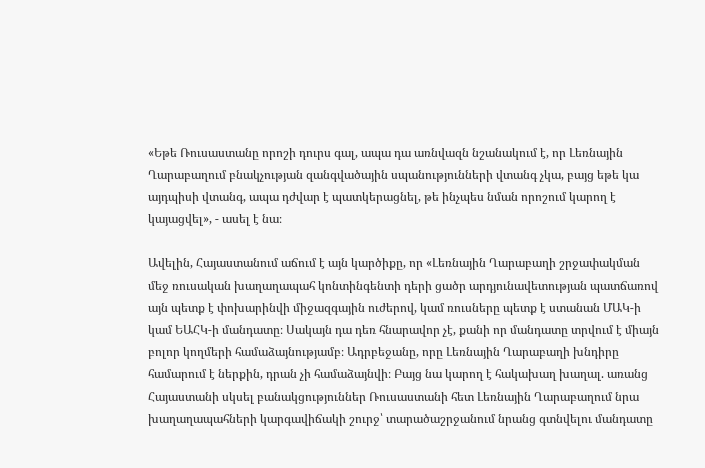«Եթե Ռուսաստանը որոշի դուրս գալ, ապա դա առնվազն նշանակում է, որ Լեռնային Ղարաբաղում բնակչության զանգվածային սպանությունների վտանգ չկա, բայց եթե կա այդպիսի վտանգ, ապա դժվար է պատկերացնել, թե ինչպես նման որոշում կարող է կայացվել», - ասել է նա։

Ավելին, Հայաստանում աճում է այն կարծիքը, որ «Լեռնային Ղարաբաղի շրջափակման մեջ ռուսական խաղաղապահ կոնտինգենտի դերի ցածր արդյունավետության պատճառով այն պետք է փոխարինվի միջազգային ուժերով, կամ ռուսները պետք է ստանան ՄԱԿ-ի կամ ԵԱՀԿ-ի մանդատը։ Սակայն դա դեռ հնարավոր չէ, քանի որ մանդատը տրվում է միայն բոլոր կողմերի համաձայնությամբ։ Ադրբեջանը, որը Լեռնային Ղարաբաղի խնդիրը համարում է ներքին, դրան չի համաձայնվի։ Բայց նա կարող է հակախաղ խաղալ. առանց Հայաստանի սկսել բանակցություններ Ռուսաստանի հետ Լեռնային Ղարաբաղում նրա խաղաղապահների կարգավիճակի շուրջ՝ տարածաշրջանում նրանց գտնվելու մանդատը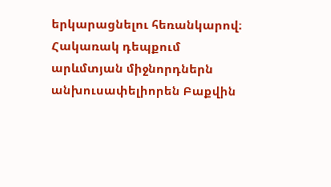երկարացնելու հեռանկարով։ Հակառակ դեպքում արևմտյան միջնորդներն անխուսափելիորեն Բաքվին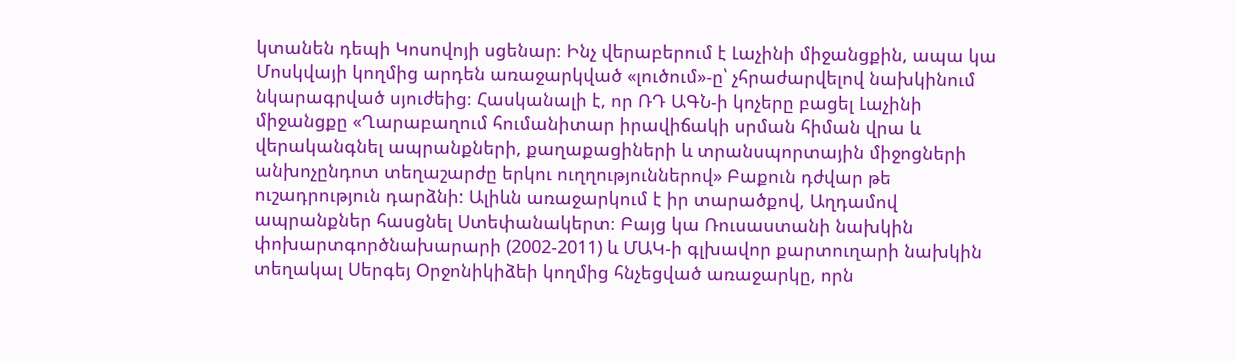կտանեն դեպի Կոսովոյի սցենար։ Ինչ վերաբերում է Լաչինի միջանցքին, ապա կա Մոսկվայի կողմից արդեն առաջարկված «լուծում»-ը՝ չհրաժարվելով նախկինում նկարագրված սյուժեից։ Հասկանալի է, որ ՌԴ ԱԳՆ-ի կոչերը բացել Լաչինի միջանցքը «Ղարաբաղում հումանիտար իրավիճակի սրման հիման վրա և վերականգնել ապրանքների, քաղաքացիների և տրանսպորտային միջոցների անխոչընդոտ տեղաշարժը երկու ուղղություններով» Բաքուն դժվար թե ուշադրություն դարձնի: Ալիևն առաջարկում է իր տարածքով, Աղդամով ապրանքներ հասցնել Ստեփանակերտ։ Բայց կա Ռուսաստանի նախկին փոխարտգործնախարարի (2002-2011) և ՄԱԿ-ի գլխավոր քարտուղարի նախկին տեղակալ Սերգեյ Օրջոնիկիձեի կողմից հնչեցված առաջարկը, որն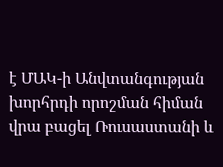է ՄԱԿ-ի Անվտանգության խորհրդի որոշման հիման վրա բացել Ռուսաստանի և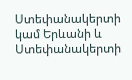Ստեփանակերտի կամ Երևանի և Ստեփանակերտի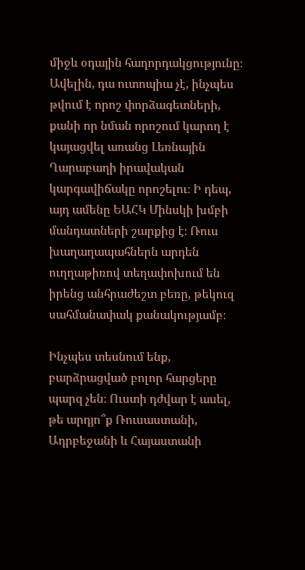միջև օդային հաղորդակցությունը։ Ավելին, դա ուտոպիա չէ, ինչպես թվում է որոշ փորձագետների, քանի որ նման որոշում կարող է կայացվել առանց Լեռնային Ղարաբաղի իրավական կարգավիճակը որոշելու։ Ի դեպ, այդ ամենը ԵԱՀԿ Մինսկի խմբի մանդատների շարքից է։ Ռուս խաղաղապահներն արդեն ուղղաթիռով տեղափոխում են իրենց անհրաժեշտ բեռը, թեկուզ սահմանափակ քանակությամբ։

Ինչպես տեսնում ենք, բարձրացված բոլոր հարցերը պարզ չեն։ Ուստի դժվար է ասել, թե արդյո՞ք Ռուսաստանի, Ադրբեջանի և Հայաստանի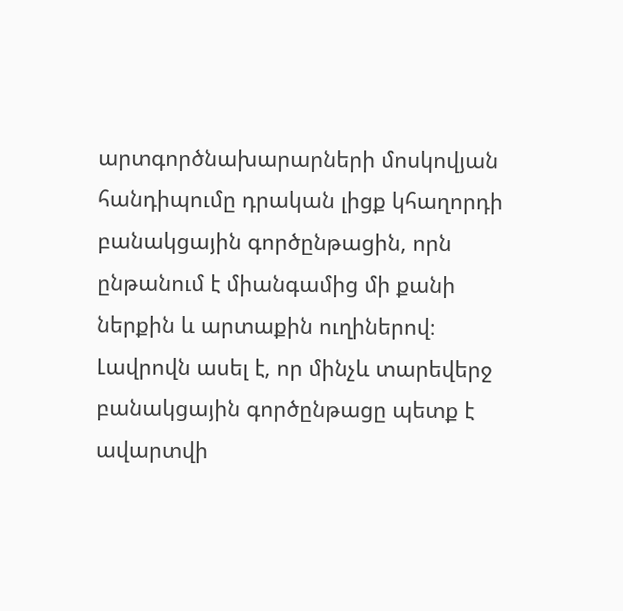արտգործնախարարների մոսկովյան հանդիպումը դրական լիցք կհաղորդի բանակցային գործընթացին, որն ընթանում է միանգամից մի քանի ներքին և արտաքին ուղիներով։ Լավրովն ասել է, որ մինչև տարեվերջ բանակցային գործընթացը պետք է ավարտվի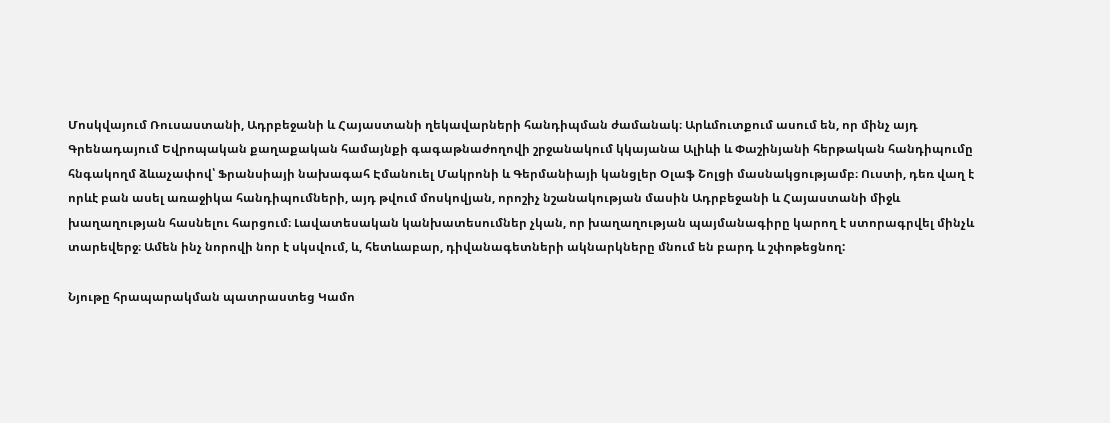Մոսկվայում Ռուսաստանի, Ադրբեջանի և Հայաստանի ղեկավարների հանդիպման ժամանակ։ Արևմուտքում ասում են, որ մինչ այդ Գրենադայում Եվրոպական քաղաքական համայնքի գագաթնաժողովի շրջանակում կկայանա Ալիևի և Փաշինյանի հերթական հանդիպումը հնգակողմ ձևաչափով՝ Ֆրանսիայի նախագահ Էմանուել Մակրոնի և Գերմանիայի կանցլեր Օլաֆ Շոլցի մասնակցությամբ։ Ուստի, դեռ վաղ է որևէ բան ասել առաջիկա հանդիպումների, այդ թվում մոսկովյան, որոշիչ նշանակության մասին Ադրբեջանի և Հայաստանի միջև խաղաղության հասնելու հարցում։ Լավատեսական կանխատեսումներ չկան, որ խաղաղության պայմանագիրը կարող է ստորագրվել մինչև տարեվերջ։ Ամեն ինչ նորովի նոր է սկսվում, և, հետևաբար, դիվանագետների ակնարկները մնում են բարդ և շփոթեցնող:

Նյութը հրապարակման պատրաստեց Կամո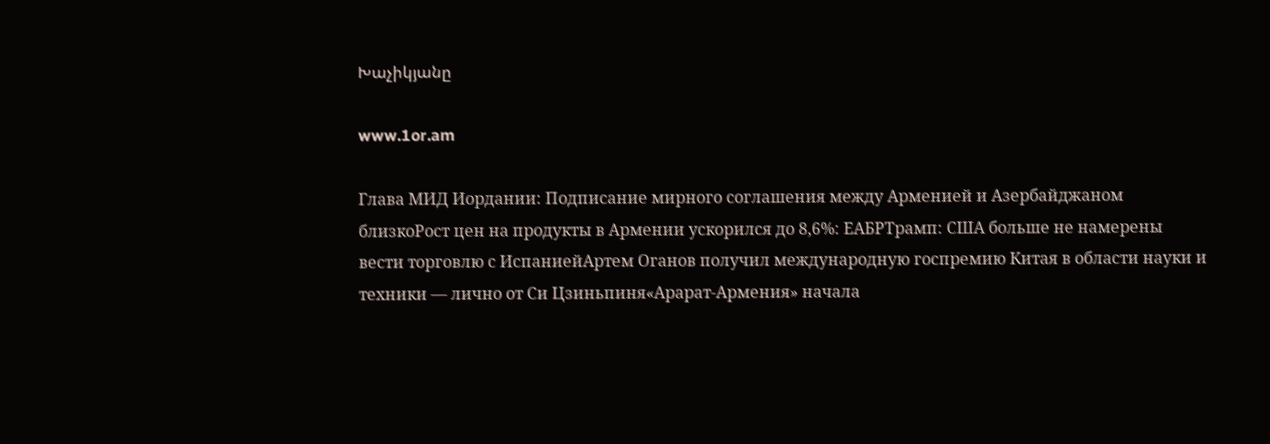Խաչիկյանը

www.1or.am

Глава МИД Иордании: Подписание мирного соглашения между Арменией и Азербайджаном близкоРост цен на продукты в Армении ускорился до 8,6%: ЕАБРТрамп: США больше не намерены вести торговлю с ИспаниейАртем Оганов получил международную госпремию Китая в области науки и техники — лично от Си Цзиньпиня«Арарат‑Армения» начала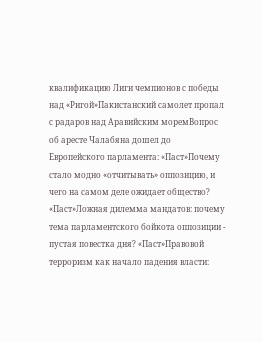квалификацию Лиги чемпионов с победы над «Ригой»Пакистанский самолет пропал с радаров над Аравийским моремВопрос об аресте Чалабяна дошел до Европейского парламента: «Паст»Почему стало модно «отчитывать» оппозицию, и чего на самом деле ожидает общество? «Паст»Ложная дилемма мандатов: почему тема парламентского бойкота оппозиции - пустая повестка дня? «Паст»Правовой терроризм как начало падения власти: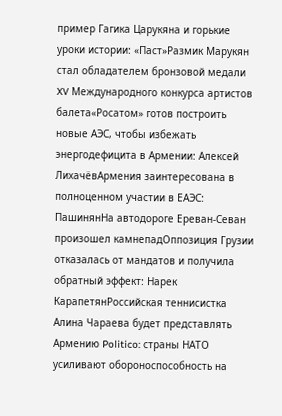пример Гагика Царукяна и горькие уроки истории: «Паст»Размик Марукян стал обладателем бронзовой медали XV Международного конкурса артистов балета«Росатом» готов построить новые АЭС, чтобы избежать энергодефицита в Армении: Алексей ЛихачёвАрмения заинтересована в полноценном участии в ЕАЭС: ПашинянНа автодороге Ереван-Севан произошел камнепадОппозиция Грузии отказалась от мандатов и получила обратный эффект: Нарек КарапетянРоссийская теннисистка Алина Чараева будет представлять Армению Politico: страны НАТО усиливают обороноспособность на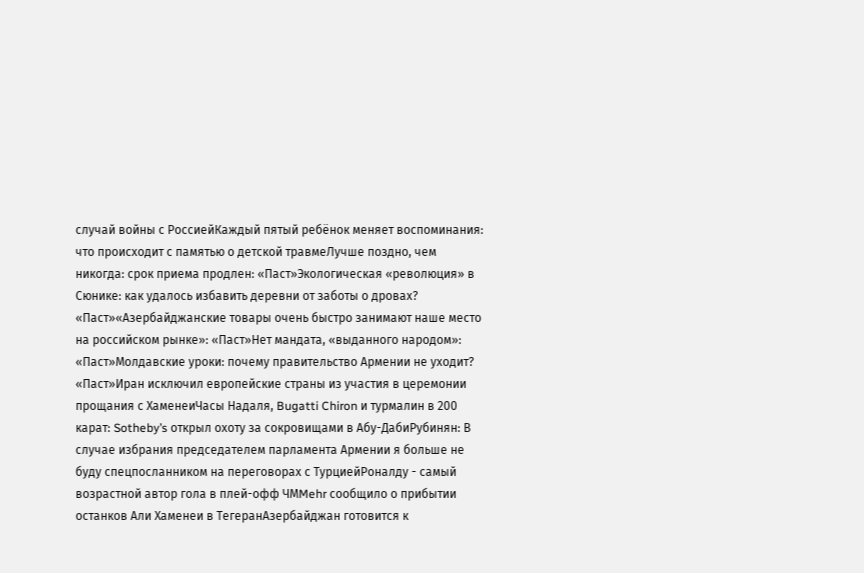случай войны с РоссиейКаждый пятый ребёнок меняет воспоминания: что происходит с памятью о детской травмеЛучше поздно, чем никогда: срок приема продлен: «Паст»Экологическая «революция» в Сюнике: как удалось избавить деревни от заботы о дровах? «Паст»«Азербайджанские товары очень быстро занимают наше место на российском рынке»: «Паст»Нет мандата, «выданного народом»: «Паст»Молдавские уроки: почему правительство Армении не уходит? «Паст»Иран исключил европейские страны из участия в церемонии прощания с ХаменеиЧасы Надаля, Bugatti Chiron и турмалин в 200 карат: Sotheby’s открыл охоту за сокровищами в Абу-ДабиРубинян: В случае избрания председателем парламента Армении я больше не буду спецпосланником на переговорах с ТурциейРоналду - самый возрастной автор гола в плей-офф ЧМMehr сообщило о прибытии останков Али Хаменеи в ТегеранАзербайджан готовится к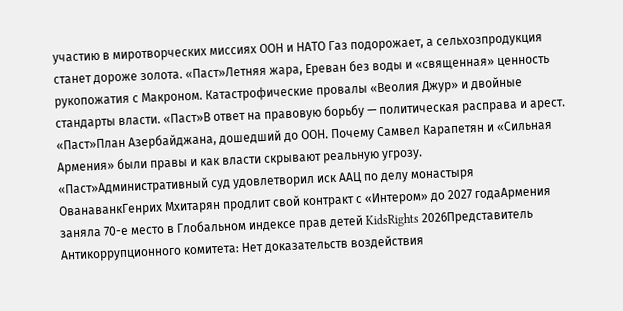участию в миротворческих миссиях ООН и НАТО Газ подорожает, а сельхозпродукция станет дороже золота. «Паст»Летняя жара, Ереван без воды и «священная» ценность рукопожатия с Макроном. Катастрофические провалы «Веолия Джур» и двойные стандарты власти. «Паст»В ответ на правовую борьбу — политическая расправа и арест. «Паст»План Азербайджана, дошедший до ООН. Почему Самвел Карапетян и «Сильная Армения» были правы и как власти скрывают реальную угрозу. «Паст»Административный суд удовлетворил иск ААЦ по делу монастыря ОванаванкГенрих Мхитарян продлит свой контракт с «Интером» до 2027 годаАрмения заняла 70-е место в Глобальном индексе прав детей KidsRights 2026Представитель Антикоррупционного комитета: Нет доказательств воздействия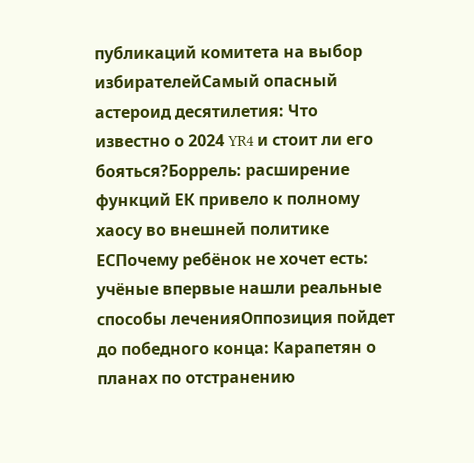публикаций комитета на выбор избирателейСамый опасный астероид десятилетия: Что известно о 2024 YR4 и стоит ли его бояться?Боррель: расширение функций ЕК привело к полному хаосу во внешней политике ЕСПочему ребёнок не хочет есть: учёные впервые нашли реальные способы леченияОппозиция пойдет до победного конца: Карапетян о планах по отстранению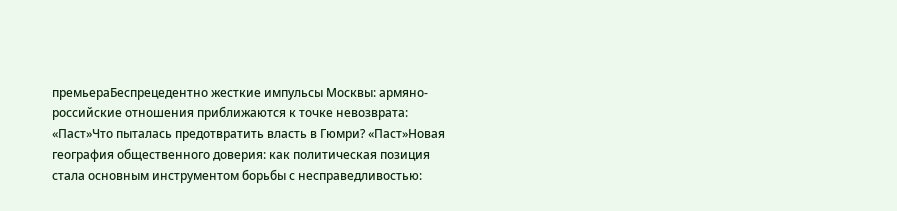премьераБеспрецедентно жесткие импульсы Москвы: армяно-российские отношения приближаются к точке невозврата: «Паст»Что пыталась предотвратить власть в Гюмри? «Паст»Новая география общественного доверия: как политическая позиция стала основным инструментом борьбы с несправедливостью: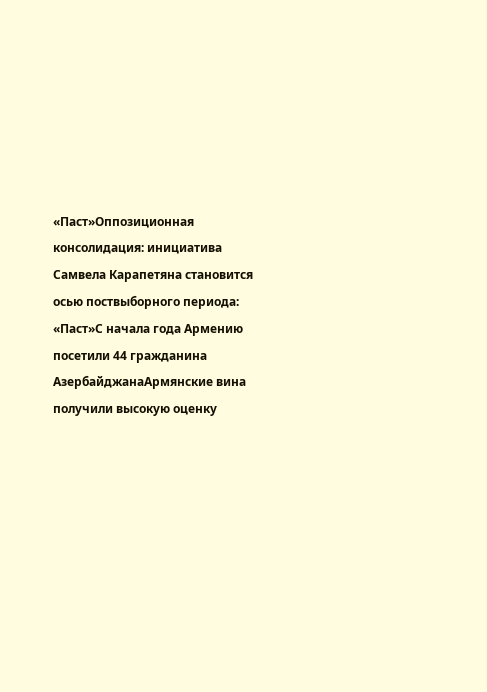«Паст»Оппозиционная консолидация: инициатива Самвела Карапетяна становится осью поствыборного периода: «Паст»С начала года Армению посетили 44 гражданина АзербайджанаАрмянские вина получили высокую оценку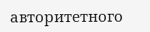авторитетного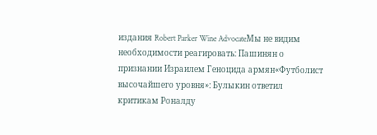издания Robert Parker Wine AdvocateМы не видим необходимости реагировать: Пашинян о признании Израилем Геноцида армян«Футболист высочайшего уровня»: Булыкин ответил критикам Роналду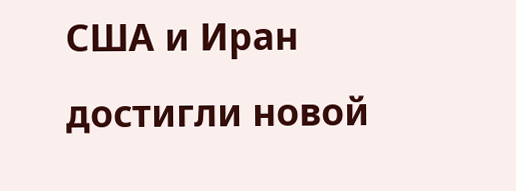США и Иран достигли новой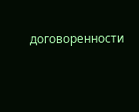договоренности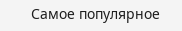Самое популярное